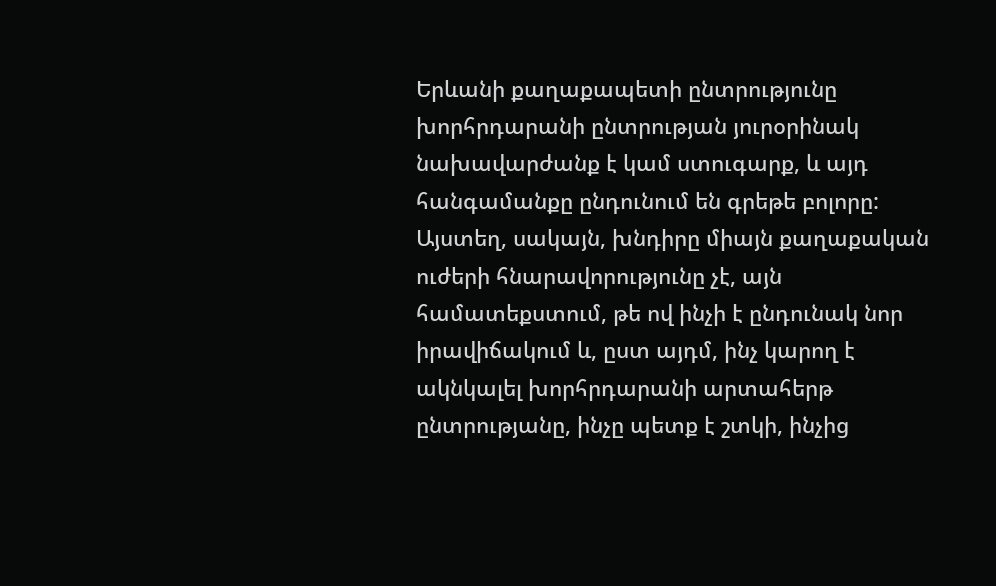Երևանի քաղաքապետի ընտրությունը խորհրդարանի ընտրության յուրօրինակ նախավարժանք է կամ ստուգարք, և այդ հանգամանքը ընդունում են գրեթե բոլորը: Այստեղ, սակայն, խնդիրը միայն քաղաքական ուժերի հնարավորությունը չէ, այն համատեքստում, թե ով ինչի է ընդունակ նոր իրավիճակում և, ըստ այդմ, ինչ կարող է ակնկալել խորհրդարանի արտահերթ ընտրությանը, ինչը պետք է շտկի, ինչից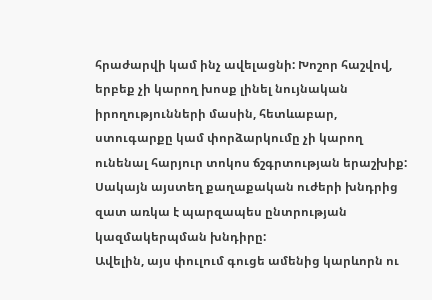հրաժարվի կամ ինչ ավելացնի: Խոշոր հաշվով, երբեք չի կարող խոսք լինել նույնական իրողությունների մասին, հետևաբար, ստուգարքը կամ փորձարկումը չի կարող ունենալ հարյուր տոկոս ճշգրտության երաշխիք: Սակայն այստեղ քաղաքական ուժերի խնդրից զատ առկա է պարզապես ընտրության կազմակերպման խնդիրը:
Ավելին, այս փուլում գուցե ամենից կարևորն ու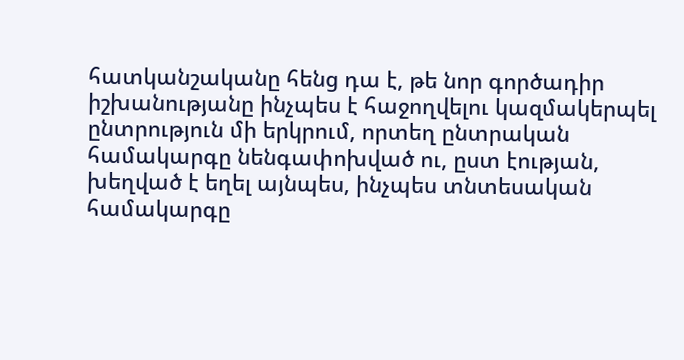հատկանշականը հենց դա է, թե նոր գործադիր իշխանությանը ինչպես է հաջողվելու կազմակերպել ընտրություն մի երկրում, որտեղ ընտրական համակարգը նենգափոխված ու, ըստ էության, խեղված է եղել այնպես, ինչպես տնտեսական համակարգը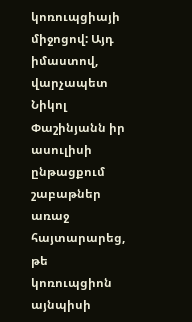կոռուպցիայի միջոցով: Այդ իմաստով, վարչապետ Նիկոլ Փաշինյանն իր ասուլիսի ընթացքում շաբաթներ առաջ հայտարարեց, թե կոռուպցիոն այնպիսի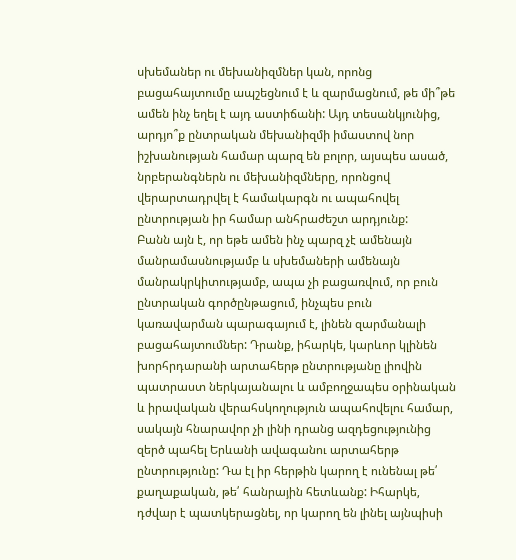սխեմաներ ու մեխանիզմներ կան, որոնց բացահայտումը ապշեցնում է և զարմացնում, թե մի՞թե ամեն ինչ եղել է այդ աստիճանի: Այդ տեսանկյունից, արդյո՞ք ընտրական մեխանիզմի իմաստով նոր իշխանության համար պարզ են բոլոր, այսպես ասած, նրբերանգներն ու մեխանիզմները, որոնցով վերարտադրվել է համակարգն ու ապահովել ընտրության իր համար անհրաժեշտ արդյունք:
Բանն այն է, որ եթե ամեն ինչ պարզ չէ ամենայն մանրամասնությամբ և սխեմաների ամենայն մանրակրկիտությամբ, ապա չի բացառվում, որ բուն ընտրական գործընթացում, ինչպես բուն կառավարման պարագայում է, լինեն զարմանալի բացահայտումներ: Դրանք, իհարկե, կարևոր կլինեն խորհրդարանի արտահերթ ընտրությանը լիովին պատրաստ ներկայանալու և ամբողջապես օրինական և իրավական վերահսկողություն ապահովելու համար, սակայն հնարավոր չի լինի դրանց ազդեցությունից զերծ պահել Երևանի ավագանու արտահերթ ընտրությունը: Դա էլ իր հերթին կարող է ունենալ թե՛ քաղաքական, թե՛ հանրային հետևանք: Իհարկե, դժվար է պատկերացնել, որ կարող են լինել այնպիսի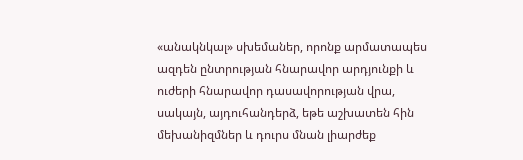«անակնկալ» սխեմաներ, որոնք արմատապես ազդեն ընտրության հնարավոր արդյունքի և ուժերի հնարավոր դասավորության վրա, սակայն, այդուհանդերձ, եթե աշխատեն հին մեխանիզմներ և դուրս մնան լիարժեք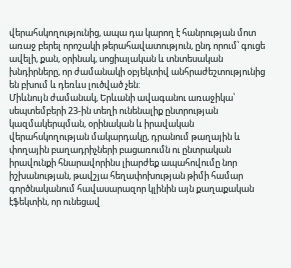վերահսկողությունից, ապա դա կարող է հանրության մոտ առաջ բերել որոշակի թերահավատություն, ընդ որում՝ գուցե ավելի, քան, օրինակ, սոցիալական և տնտեսական խնդիրները, որ ժամանակի օբյեկտիվ անհրաժեշտությունից են բխում և դեռևս լուծված չեն:
Միևնույն ժամանակ, Երևանի ավագանու առաջիկա՝ սեպտեմբերի 23-ին տեղի ունենալիք ընտրության կազմակերպման, օրինական և իրավական վերահսկողության մակարդակը, դրանում թաղային և փողային բաղադրիչների բացառումն ու ընտրական իրավունքի հնարավորինս լիարժեք ապահովումը նոր իշխանության, թավշյա հեղափոխության թիմի համար գործնականում հավասարազոր կլինին այն քաղաքական էֆեկտին, որ ունեցավ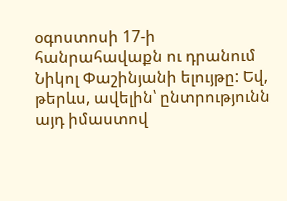օգոստոսի 17-ի հանրահավաքն ու դրանում Նիկոլ Փաշինյանի ելույթը: Եվ, թերևս, ավելին՝ ընտրությունն այդ իմաստով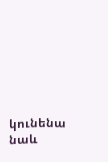կունենա նաև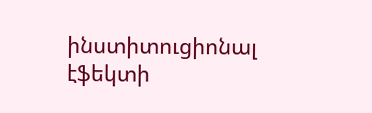ինստիտուցիոնալ էֆեկտի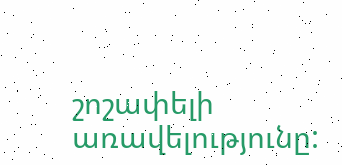շոշափելի առավելությունը: